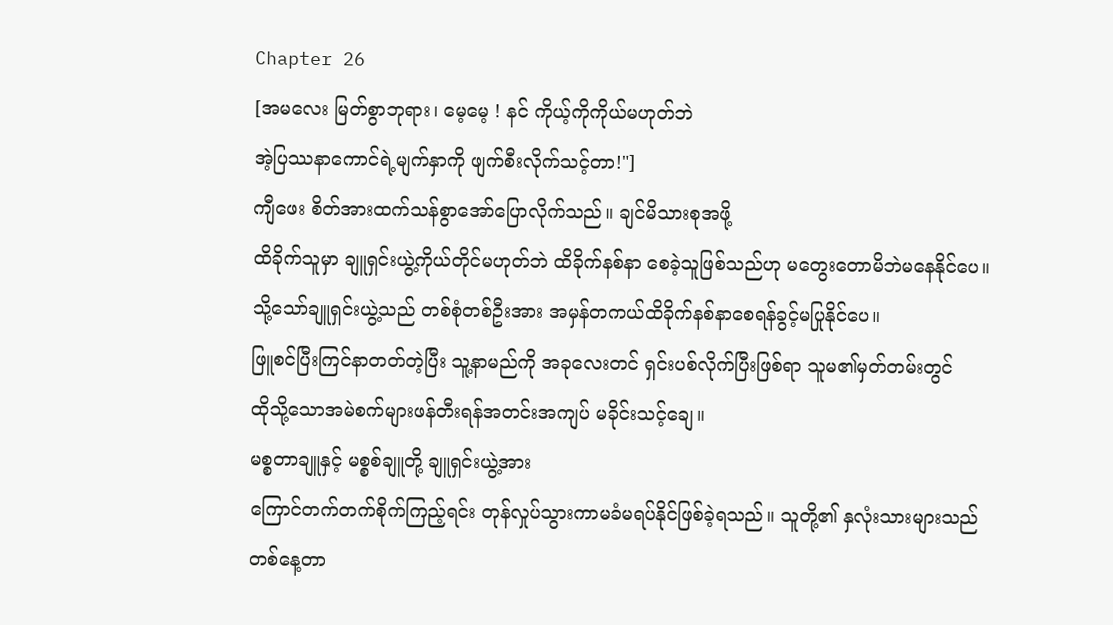Chapter 26
[အမလေး မြတ်စွာဘုရား၊ မေ့မေ့ ! နင် ကိုယ့်ကိုကိုယ်မဟုတ်ဘဲ
အဲ့ပြဿနာကောင်ရဲ့မျက်နှာကို ဖျက်စီးလိုက်သင့်တာ!"]
ကျီဖေး စိတ်အားထက်သန်စွာအော်ပြောလိုက်သည်။ ချင်မိသားစုအဖို့
ထိခိုက်သူမှာ ချူရှင်းယွဲ့ကိုယ်တိုင်မဟုတ်ဘဲ ထိခိုက်နစ်နာ စေခဲ့သူဖြစ်သည်ဟု မတွေးတောမိဘဲမနေနိုင်ပေ။
သို့သော်ချူရှင်းယွဲ့သည် တစ်စုံတစ်ဦးအား အမှန်တကယ်ထိခိုက်နစ်နာစေရန်ခွင့်မပြုနိုင်ပေ။
ဖြူစင်ပြီးကြင်နာတတ်တဲ့ပြီး သူ့နာမည်ကို အခုလေးတင် ရှင်းပစ်လိုက်ပြီးဖြစ်ရာ သူမ၏မှတ်တမ်းတွင်
ထိုသို့သောအမဲစက်များဖန်တီးရန်အတင်းအကျပ် မခိုင်းသင့်ချေ။
မစ္စတာချူနှင့် မစ္စစ်ချူတို့ ချူရှင်းယွဲ့အား
ကြောင်တက်တက်စိုက်ကြည့်ရင်း တုန်လှုပ်သွားကာမခံမရပ်နိုင်ဖြစ်ခဲ့ရသည်။ သူတို့၏ နှလုံးသားများသည်
တစ်နေ့တာ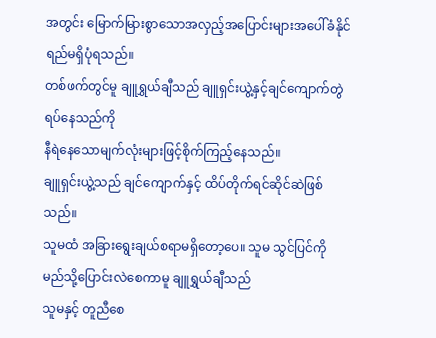အတွင်း မြောက်မြားစွာသောအလှည့်အပြောင်းများအပေါ်ခံနိုင်ရည်မရှိပုံရသည်။
တစ်ဖက်တွင်မူ ချူရွှယ်ချီသည် ချူရှင်းယွဲ့နှင့်ချင်ကျောက်တွဲရပ်နေသည်ကို
နီရဲနေသောမျက်လုံးများဖြင့်စိုက်ကြည့်နေသည်။
ချူရှင်းယွဲ့သည် ချင်ကျောက်နှင့် ထိပ်တိုက်ရင်ဆိုင်ဆဲဖြစ်သည်။
သူမထံ အခြားရွေးချယ်စရာမရှိတော့ပေ။ သူမ သွင်ပြင်ကို မည်သို့ပြောင်းလဲစေကာမူ ချူရွှယ်ချီသည်
သူမနှင့် တူညီစေ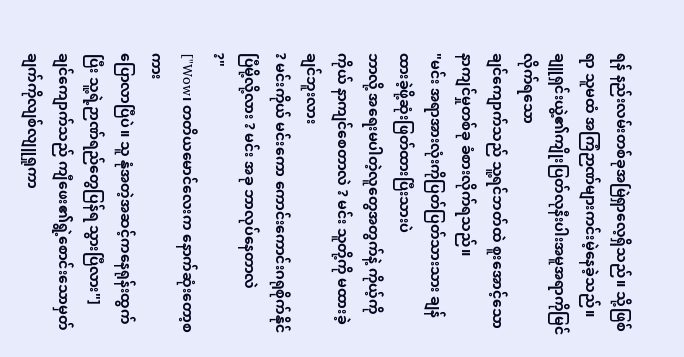ရန် နည်းလမ်းတစ်ခုအမြဲရှာလေ့ရှိသည်။ သို့ဖြစ်ရာ သူမထံ အကြံဉာဏ်များကင်းမဲ့နေခဲ့သည်။
ချူရှင်းယွဲ့၏ကျိုးပြတ်လုနီးပါးအမူအရာကိုမြင်လိုက်ရသော
ချင်ကျောက်သည် သူ့ရင်ဘတ်ထဲ စူးအောင့်သောနာကျင်မှုတစ်ခု ခံစားလိုက်ရသည်။
"မင်း အရာအားလုံးကိုပြတ်ပြတ်သားသား ချန်ထားခဲ့ဖို့ဆုံးဖြတ်ထားပြီးသားပဲ
ဘာလို့ အရေးမပါတဲ့လူတွေအတွက်နဲ့ ကိုယ့်ကိုကိုယ် နာကျင်စေတာလဲ ? မင်း သူတို့ကို မထားခဲ့ချင်ဘူးလား
? မင်းကိုယ် မင်းကော ကောင်းကောင်းဂရုစိုက်နိုင်ပြီမို့လို့လား ? မင်း အခု ဘာလုပ်နေတာလဲ
?"
["Wow၊ တတိယမောင်လေးက နောက်ဆုံးတော့စကား
ပြောလာပြီပဲ။ သူ နုံအတဲ့အဆင့်ကနေရုန်းထွက်ပြီး သူ့ရဲ့ဉာဏ်ရည်တွေပြန်ရ သွားပြီလား"]
ချင်ကျောက်သည် ကျီဖေး၏ရွဲ့စောင်းသောမှတ်ချက်ကိုလျစ်လျူရှုကာ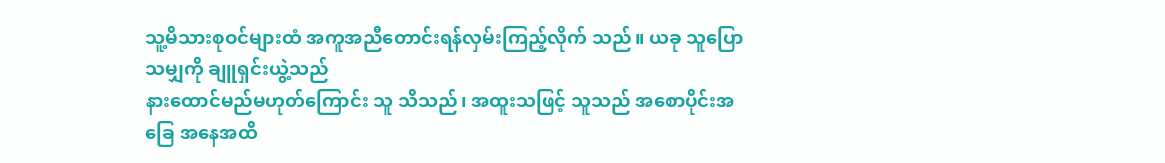သူ့မိသားစုဝင်များထံ အကူအညီတောင်းရန်လှမ်းကြည့်လိုက် သည်။ ယခု သူပြောသမျှကို ချူရှင်းယွဲ့သည်
နားထောင်မည်မဟုတ်ကြောင်း သူ သိသည်၊ အထူးသဖြင့် သူသည် အစောပိုင်းအခြေ အနေအထိ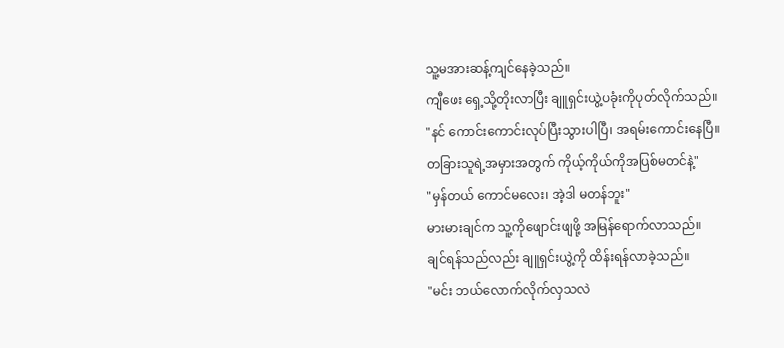သူ့မအားဆန့်ကျင်နေခဲ့သည်။
ကျီဖေး ရှေ့သို့တိုးလာပြီး ချူရှင်းယွဲ့ပခုံးကိုပုတ်လိုက်သည်။
"နင် ကောင်းကောင်းလုပ်ပြီးသွားပါပြီ၊ အရမ်းကောင်းနေပြီ။
တခြားသူရဲ့အမှားအတွက် ကိုယ့်ကိုယ်ကိုအပြစ်မတင်နဲ့"
"မှန်တယ် ကောင်မလေး၊ အဲ့ဒါ မတန်ဘူး"
မားမားချင်က သူ့ကိုဖျောင်းဖျဖို့ အမြန်ရောက်လာသည်။
ချင်ရန်သည်လည်း ချူရှင်းယွဲ့ကို ထိန်းရန်လာခဲ့သည်။
"မင်း ဘယ်လောက်လိုက်လှသလဲ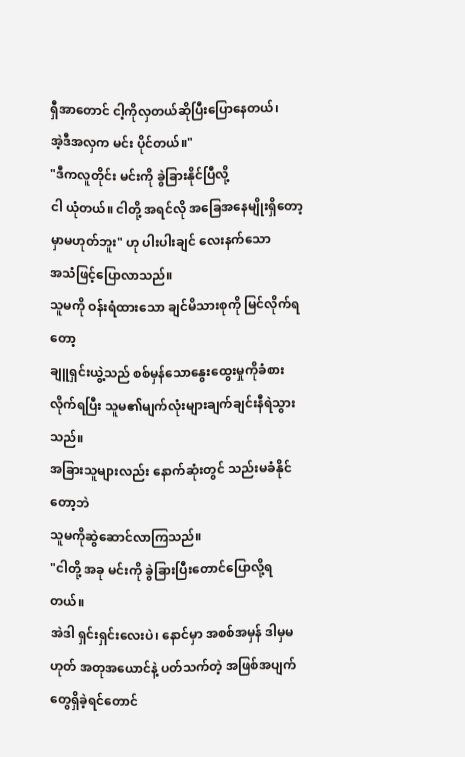ရှီအာတောင် ငါ့ကိုလှတယ်ဆိုပြီးပြောနေတယ်၊
အဲ့ဒီအလှက မင်း ပိုင်တယ်။"
"ဒီကလူတိုင်း မင်းကို ခွဲခြားနိုင်ပြီလို့
ငါ ယုံတယ်။ ငါတို့ အရင်လို အခြေအနေမျိုးရှိတော့မှာမဟုတ်ဘူး" ဟု ပါးပါးချင် လေးနက်သော
အသံဖြင့်ပြောလာသည်။
သူမကို ဝန်းရံထားသော ချင်မိသားစုကို မြင်လိုက်ရတော့
ချူရှင်းယွဲ့သည် စစ်မှန်သောနွေးထွေးမှုကိုခံစားလိုက်ရပြီး သူမ၏မျက်လုံးများချက်ချင်းနီရဲသွားသည်။
အခြားသူများလည်း နောက်ဆုံးတွင် သည်းမခံနိုင်တော့ဘဲ
သူမကိုဆွဲဆောင်လာကြသည်။
"ငါတို့ အခု မင်းကို ခွဲခြားပြီးတောင်ပြောလို့ရတယ်။
အဲဒါ ရှင်းရှင်းလေးပဲ၊ နောင်မှာ အစစ်အမှန် ဒါမှမဟုတ် အတုအယောင်နဲ့ ပတ်သက်တဲ့ အဖြစ်အပျက်တွေရှိခဲ့ရင်တောင်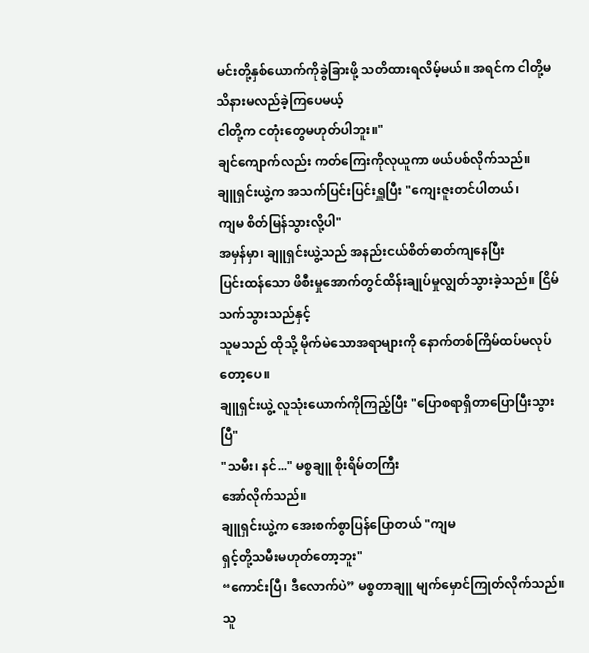မင်းတို့နှစ်ယောက်ကိုခွဲခြားဖို့ သတိထားရလိမ့်မယ်။ အရင်က ငါတို့မသိနားမလည်ခဲ့ကြပေမယ့်
ငါတို့က ငတုံးတွေမဟုတ်ပါဘူး။"
ချင်ကျောက်လည်း ကတ်ကြေးကိုလုယူကာ ဖယ်ပစ်လိုက်သည်။
ချူရှင်းယွဲ့က အသက်ပြင်းပြင်းရှူပြီး "ကျေးဇူးတင်ပါတယ်၊
ကျမ စိတ်မြန်သွားလို့ပါ"
အမှန်မှာ၊ ချူရှင်းယွဲ့သည် အနည်းငယ်စိတ်ဓာတ်ကျနေပြီး
ပြင်းထန်သော ဖိစီးမှုအောက်တွင်ထိန်းချုပ်မှုလျွတ်သွားခဲ့သည်။ ငြိမ်သက်သွားသည်နှင့်
သူမသည် ထိုသို့ မိုက်မဲသောအရာများကို နောက်တစ်ကြိမ်ထပ်မလုပ်တော့ပေ။
ချူရှင်းယွဲ့ လူသုံးယောက်ကိုကြည့်ပြီး "ပြောစရာရှိတာပြောပြီးသွားပြီ"
"သမီး၊ နင်..." မစ္စချူ စိုးရိမ်တကြီး
အော်လိုက်သည်။
ချူရှင်းယွဲ့က အေးစက်စွာပြန်ပြောတယ် "ကျမ
ရှင့်တို့သမီးမဟုတ်တော့ဘူး"
“ကောင်းပြီ၊ ဒီလောက်ပဲ” မစ္စတာချူ မျက်မှောင်ကြုတ်လိုက်သည်။
သူ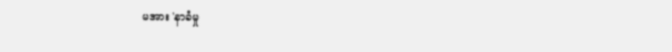မအား 'နာခံမှု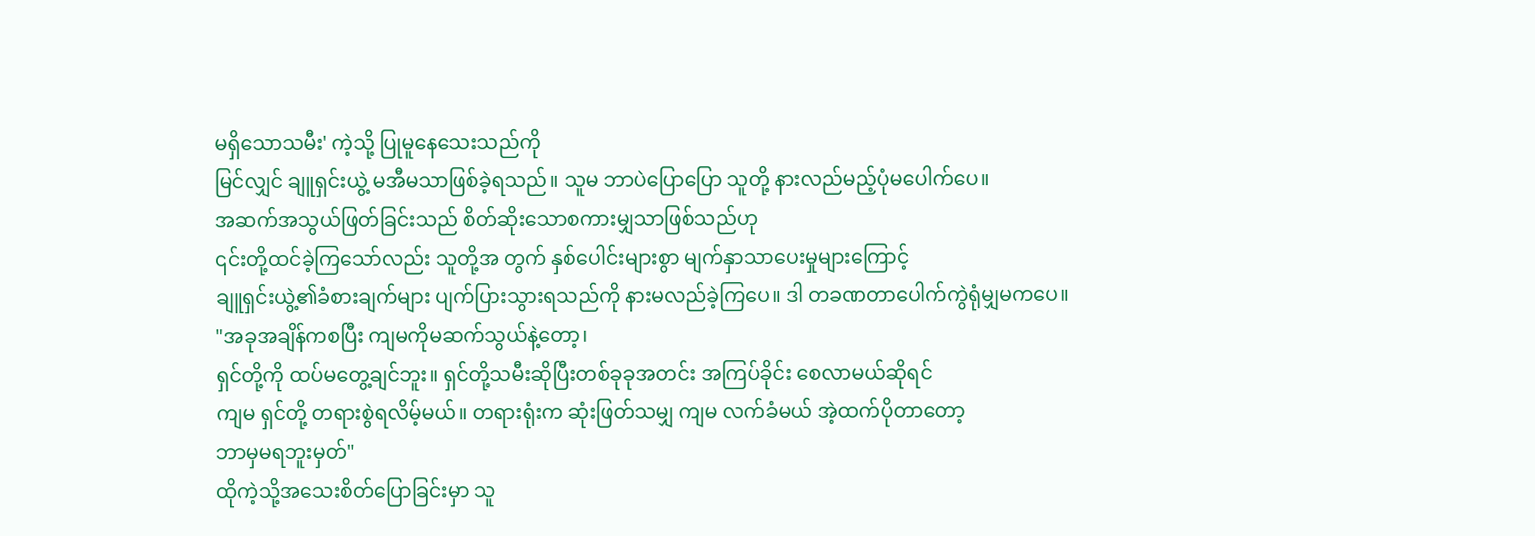မရှိသောသမီး' ကဲ့သို့ ပြုမူနေသေးသည်ကို
မြင်လျှင် ချူရှင်းယွဲ့ မအီမသာဖြစ်ခဲ့ရသည်။ သူမ ဘာပဲပြောပြော သူတို့ နားလည်မည့်ပုံမပေါက်ပေ။
အဆက်အသွယ်ဖြတ်ခြင်းသည် စိတ်ဆိုးသောစကားမျှသာဖြစ်သည်ဟု
၎င်းတို့ထင်ခဲ့ကြသော်လည်း သူတို့အ တွက် နှစ်ပေါင်းများစွာ မျက်နှာသာပေးမှုများကြောင့်
ချူရှင်းယွဲ့၏ခံစားချက်များ ပျက်ပြားသွားရသည်ကို နားမလည်ခဲ့ကြပေ။ ဒါ တခဏတာပေါက်ကွဲရုံမျှမကပေ။
"အခုအချိန်ကစပြီး ကျမကိုမဆက်သွယ်နဲ့တော့၊
ရှင်တို့ကို ထပ်မတွေ့ချင်ဘူး။ ရှင်တို့သမီးဆိုပြီးတစ်ခုခုအတင်း အကြပ်ခိုင်း စေလာမယ်ဆိုရင်
ကျမ ရှင်တို့ တရားစွဲရလိမ့်မယ်။ တရားရုံးက ဆုံးဖြတ်သမျှ ကျမ လက်ခံမယ် အဲ့ထက်ပိုတာတော့
ဘာမှမရဘူးမှတ်"
ထိုကဲ့သို့အသေးစိတ်ပြောခြင်းမှာ သူ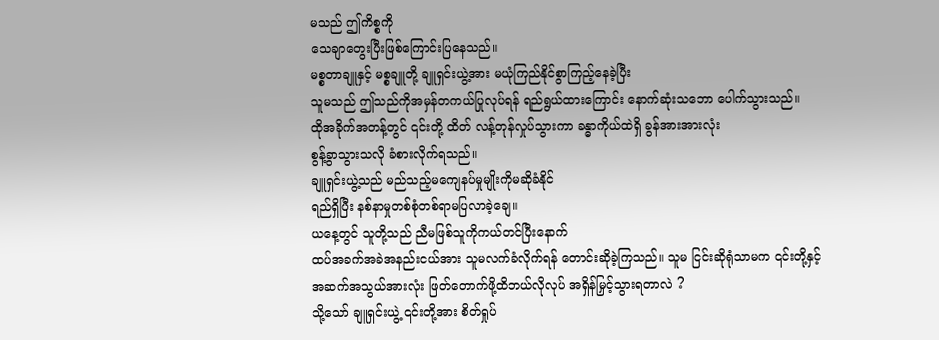မသည် ဤကိစ္စကို
သေချာတွေးပြီးဖြစ်ကြောင်းပြနေသည်။
မစ္စတာချူနှင့် မစ္စချူတို့ ချူရှင်းယွဲ့အား မယုံကြည်နိုင်စွာကြည့်နေခဲ့ပြီး
သူမသည် ဤသည်ကိုအမှန်တကယ်ပြုလုပ်ရန် ရည်ရွယ်ထားကြောင်း နောက်ဆုံးသဘော ပေါက်သွားသည်။
ထိုအခိုက်အတန့်တွင် ၎င်းတို့ ထိတ် လန့်တုန်လှုပ်သွားကာ ခန္ဓာကိုယ်ထဲရှိ ခွန်အားအားလုံး
စွန့်ခွာသွားသလို ခံစားလိုက်ရသည်။
ချူရှင်းယွဲ့သည် မည်သည့်မကျေနပ်မှုမျိုးကိုမဆိုခံနိုင်
ရည်ရှိပြီး နစ်နာမှုတစ်စုံတစ်ရာမပြလာခဲ့ချေ။
ယနေ့တွင် သူတို့သည် ညီမဖြစ်သူကိုကယ်တင်ပြီးနောက်
ထပ်အခက်အခဲအနည်းငယ်အား သူမလက်ခံလိုက်ရန် တောင်းဆိုခဲ့ကြသည်။ သူမ ငြင်းဆိုရုံသာမက ၎င်းတို့နှင့်
အဆက်အသွယ်အားလုံး ဖြတ်တောက်ဖို့ထိဘယ်လိုလုပ် အရှိန်မြှင့်သွားရတာလဲ ?
သို့သော် ချူရှင်းယွဲ့ ၎င်းတို့အား စိတ်ရှုပ်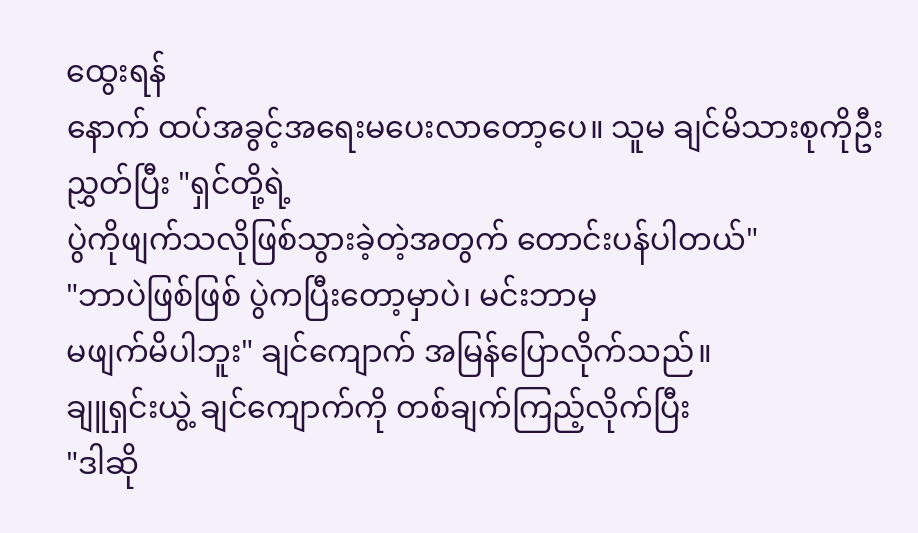ထွေးရန်
နောက် ထပ်အခွင့်အရေးမပေးလာတော့ပေ။ သူမ ချင်မိသားစုကိုဦးညွှတ်ပြီး "ရှင်တို့ရဲ့
ပွဲကိုဖျက်သလိုဖြစ်သွားခဲ့တဲ့အတွက် တောင်းပန်ပါတယ်"
"ဘာပဲဖြစ်ဖြစ် ပွဲကပြီးတော့မှာပဲ၊ မင်းဘာမှ
မဖျက်မိပါဘူး" ချင်ကျောက် အမြန်ပြောလိုက်သည်။
ချူရှင်းယွဲ့ ချင်ကျောက်ကို တစ်ချက်ကြည့်လိုက်ပြီး
"ဒါဆို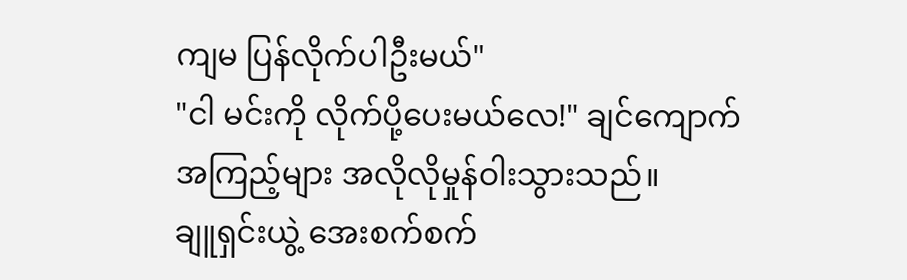ကျမ ပြန်လိုက်ပါဦးမယ်"
"ငါ မင်းကို လိုက်ပို့ပေးမယ်လေ!" ချင်ကျောက်
အကြည့်များ အလိုလိုမှုန်ဝါးသွားသည်။
ချူရှင်းယွဲ့ အေးစက်စက်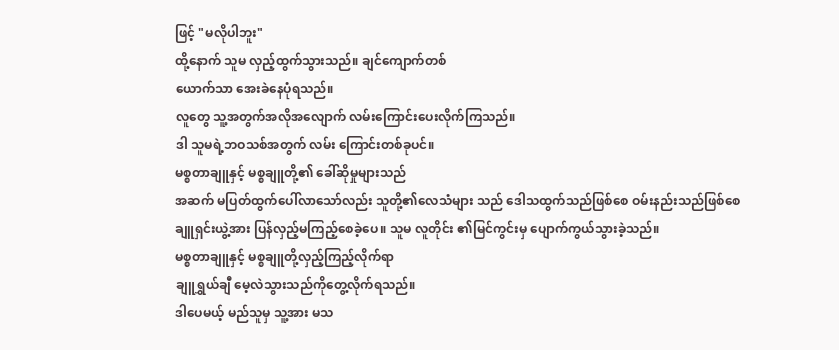ဖြင့် "မလိုပါဘူး"
ထို့နောက် သူမ လှည့်ထွက်သွားသည်။ ချင်ကျောက်တစ်
ယောက်သာ အေးခဲနေပုံရသည်။
လူတွေ သူ့အတွက်အလိုအလျောက် လမ်းကြောင်းပေးလိုက်ကြသည်။
ဒါ သူမရဲ့ဘဝသစ်အတွက် လမ်း ကြောင်းတစ်ခုပင်။
မစ္စတာချူနှင့် မစ္စချူတို့၏ ခေါ်ဆိုမှုများသည်
အဆက် မပြတ်ထွက်ပေါ်လာသော်လည်း သူတို့၏လေသံများ သည် ဒေါသထွက်သည်ဖြစ်စေ ဝမ်းနည်းသည်ဖြစ်စေ
ချူရှင်းယွဲ့အား ပြန်လှည့်မကြည့်စေခဲ့ပေ။ သူမ လူတိုင်း ၏မြင်ကွင်းမှ ပျောက်ကွယ်သွားခဲ့သည်။
မစ္စတာချူနှင့် မစ္စချူတို့လှည့်ကြည့်လိုက်ရာ
ချူရွှယ်ချီ မေ့လဲသွားသည်ကိုတွေ့လိုက်ရသည်။
ဒါပေမယ့် မည်သူမှ သူ့အား မသ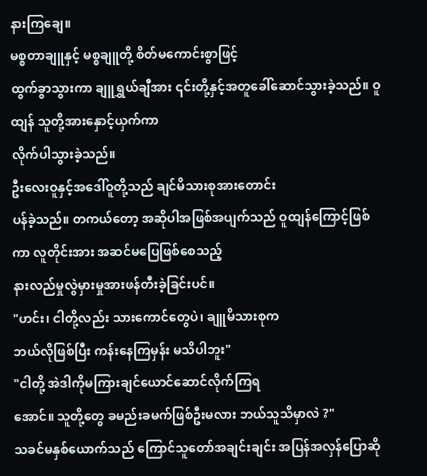နားကြချေ။
မစ္စတာချူနှင့် မစ္စချူတို့ စိတ်မကောင်းစွာဖြင့်
ထွက်ခွာသွားကာ ချူရွှယ်ချီအား ၎င်းတို့နှင့်အတူခေါ်ဆောင်သွားခဲ့သည်။ ဝူထျန် သူတို့အားနှောင့်ယှက်ကာ
လိုက်ပါသွားခဲ့သည်။
ဦးလေးဝူနှင့်အဒေါ်ဝူတို့သည် ချင်မိသားစုအားတောင်း
ပန်ခဲ့သည်။ တကယ်တော့ အဆိုပါအဖြစ်အပျက်သည် ဝူထျန်ကြောင့်ဖြစ်ကာ လူတိုင်းအား အဆင်မပြေဖြစ်စေသည့်
နားလည်မှုလွဲမှားမှုအားဖန်တီးခဲ့ခြင်းပင်။
"ဟင်း၊ ငါတို့လည်း သားကောင်တွေပဲ၊ ချူမိသားစုက
ဘယ်လိုဖြစ်ပြီး ကန်းနေကြမှန်း မသိပါဘူး"
"ငါတို့ အဲဒါကိုမကြားချင်ယောင်ဆောင်လိုက်ကြရ
အောင်။ သူတို့တွေ ခမည်းခမက်ဖြစ်ဦးမလား ဘယ်သူသိမှာလဲ ?"
သခင်မနှစ်ယောက်သည် ကြောင်သူတော်အချင်းချင်း အပြန်အလှန်ပြောဆို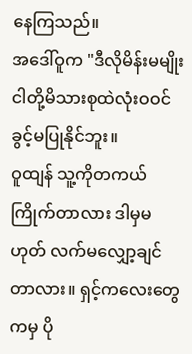နေကြသည်။
အဒေါ်ဝူက "ဒီလိုမိန်းမမျိုး ငါတို့မိသားစုထဲလုံးဝဝင်ခွင့်မပြုနိုင်ဘူး။
ဝူထျန် သူ့ကိုတကယ်ကြိုက်တာလား ဒါမှမဟုတ် လက်မလျှော့ချင်တာလား။ ရှင့်ကလေးတွေကမှ ပို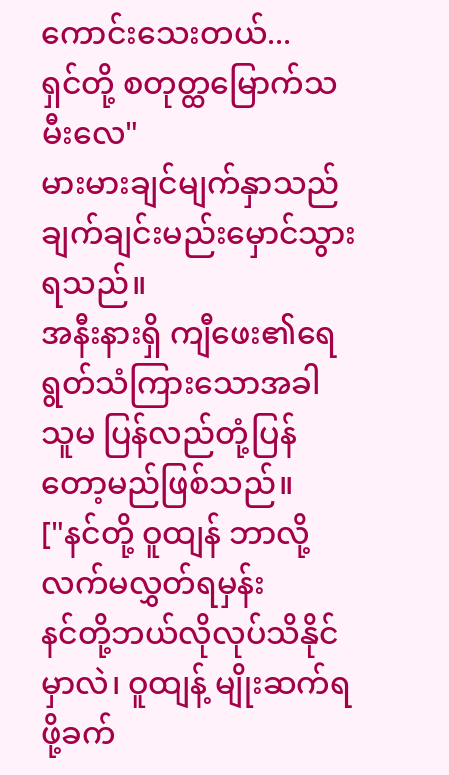ကောင်းသေးတယ်...
ရှင်တို့ စတုတ္ထမြောက်သမီးလေ"
မားမားချင်မျက်နှာသည် ချက်ချင်းမည်းမှောင်သွားရသည်။
အနီးနားရှိ ကျီဖေး၏ရေရွတ်သံကြားသောအခါ သူမ ပြန်လည်တုံ့ပြန်တော့မည်ဖြစ်သည်။
["နင်တို့ ဝူထျန် ဘာလို့လက်မလွှတ်ရမှန်း
နင်တို့ဘယ်လိုလုပ်သိနိုင်မှာလဲ၊ ဝူထျန့် မျိုးဆက်ရဖို့ခက်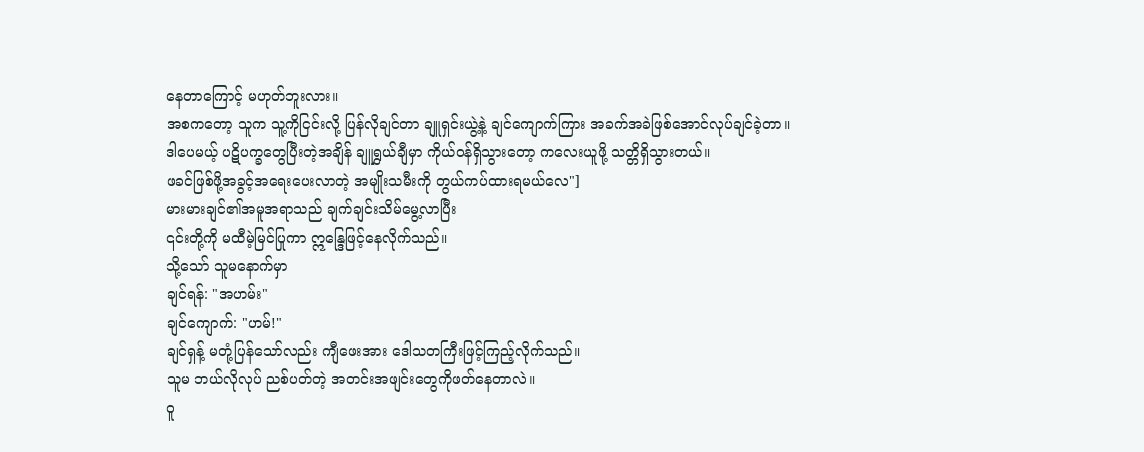နေတာကြောင့် မဟုတ်ဘူးလား။
အစကတော့ သူက သူ့ကိုငြင်းလို့ ပြန်လိုချင်တာ ချူရှင်းယွဲ့နဲ့ ချင်ကျောက်ကြား အခက်အခဲဖြစ်အောင်လုပ်ချင်ခဲ့တာ။
ဒါပေမယ့် ပဋိပက္ခတွေပြီးတဲ့အချိန် ချူရွှယ်ချီမှာ ကိုယ်ဝန်ရှိသွားတော့ ကလေးယူဖို့ သတ္တိရှိသွားတယ်။
ဖခင်ဖြစ်ဖို့အခွင့်အရေးပေးလာတဲ့ အမျိုးသမီးကို တွယ်ကပ်ထားရမယ်လေ"]
မားမားချင်၏အမူအရာသည် ချက်ချင်းသိမ်မွေ့လာပြီး
၎င်းတို့ကို မထီမဲ့မြင်ပြုကာ ဣန္ဒြေဖြင့်နေလိုက်သည်။
သို့သော် သူမနောက်မှာ
ချင်ရန်: "အဟမ်း"
ချင်ကျောက်: "ဟမ်!"
ချင်ရှန့် မတုံ့ပြန်သော်လည်း ကျီဖေးအား ဒေါသတကြီးဖြင့်ကြည့်လိုက်သည်။
သူမ ဘယ်လိုလုပ် ညစ်ပတ်တဲ့ အတင်းအဖျင်းတွေကိုဖတ်နေတာလဲ။
ဝူ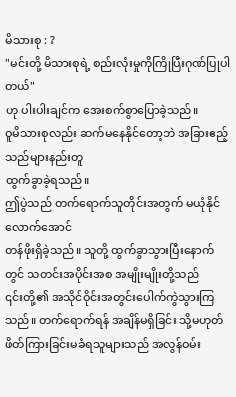မိသားစု : ?
"မင်းတို့ မိသားစုရဲ့ စည်းလုံးမှုကိုကြိုပြီးဂုဏ်ပြုပါတယ်"
ဟု ပါးပါးချင်က အေးစက်စွာပြောခဲ့သည်။
ဝူမိသားစုလည်း ဆက်မနေနိုင်တော့ဘဲ အခြားဧည့်သည်များနည်းတူ
ထွက်ခွာခဲ့ရသည်။
ဤပွဲသည် တက်ရောက်သူတိုင်းအတွက် မယုံနိုင်လောက်အောင်
တန်ဖိုးရှိခဲ့သည်။ သူတို့ ထွက်ခွာသွားပြီးနောက် တွင် သတင်းအပိုင်းအစ အမျိုးမျိုးတို့သည်
၎င်းတို့၏ အသိုင်ဝိုင်းအတွင်းပေါက်ကွဲသွားကြသည်။ တက်ရောက်ရန် အချိန်မရှိခြင်း သို့မဟုတ်
ဖိတ်ကြားခြင်းမခံရသူများသည် အလွန်ဝမ်း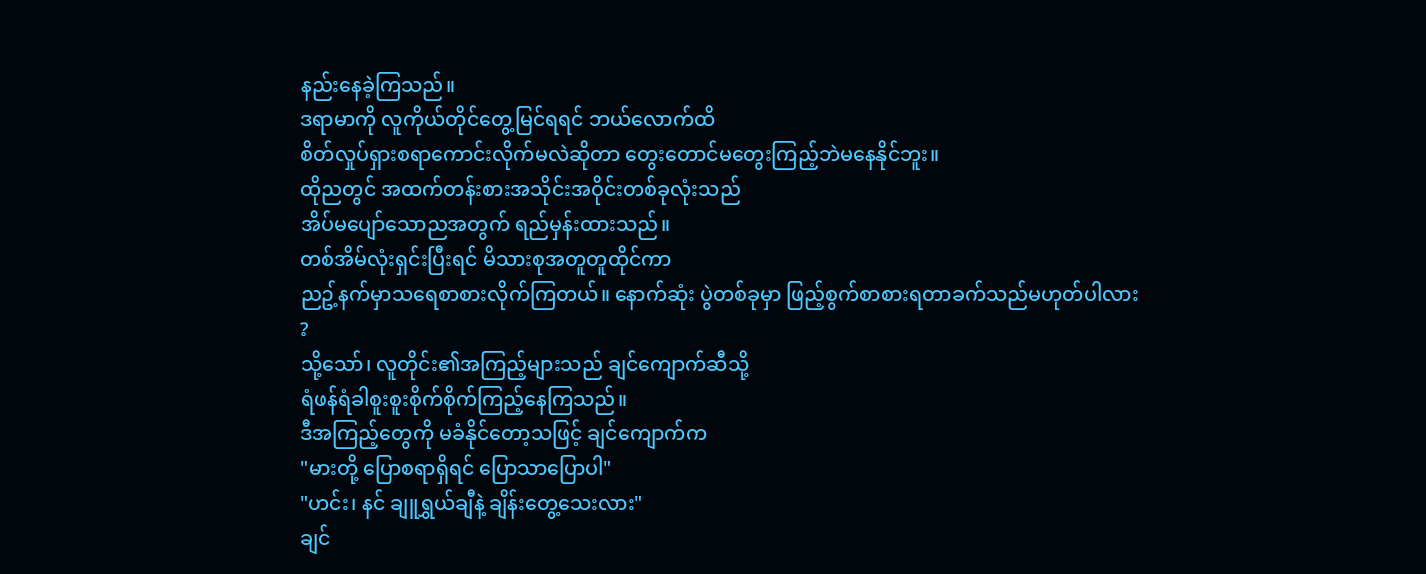နည်းနေခဲ့ကြသည်။
ဒရာမာကို လူကိုယ်တိုင်တွေ့မြင်ရရင် ဘယ်လောက်ထိ
စိတ်လှုပ်ရှားစရာကောင်းလိုက်မလဲဆိုတာ တွေးတောင်မတွေးကြည့်ဘဲမနေနိုင်ဘူး။
ထိုညတွင် အထက်တန်းစားအသိုင်းအဝိုင်းတစ်ခုလုံးသည်
အိပ်မပျော်သောညအတွက် ရည်မှန်းထားသည်။
တစ်အိမ်လုံးရှင်းပြီးရင် မိသားစုအတူတူထိုင်ကာ
ညဥ့်နက်မှာသရေစာစားလိုက်ကြတယ်။ နောက်ဆုံး ပွဲတစ်ခုမှာ ဖြည့်စွက်စာစားရတာခက်သည်မဟုတ်ပါလား
?
သို့သော်၊ လူတိုင်း၏အကြည့်များသည် ချင်ကျောက်ဆီသို့
ရံဖန်ရံခါစူးစူးစိုက်စိုက်ကြည့်နေကြသည်။
ဒီအကြည့်တွေကို မခံနိုင်တော့သဖြင့် ချင်ကျောက်က
"မားတို့ ပြောစရာရှိရင် ပြောသာပြောပါ"
"ဟင်း၊ နင် ချူရွှယ်ချီနဲ့ ချိန်းတွေ့သေးလား"
ချင်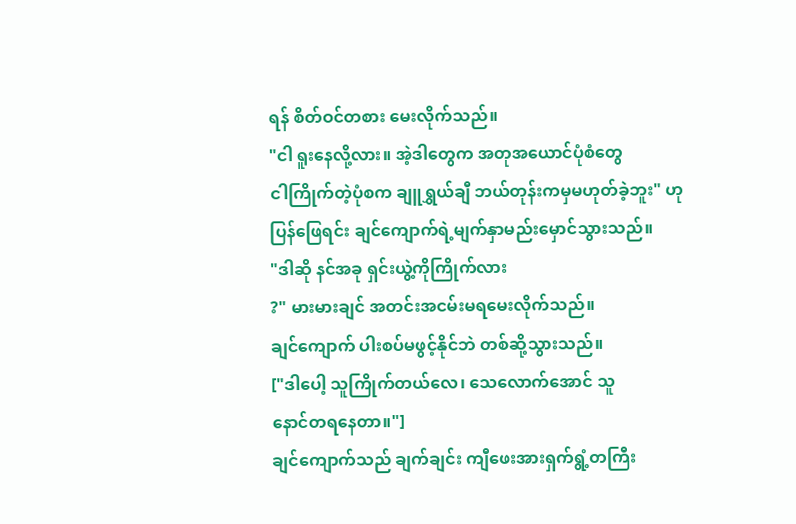ရန် စိတ်ဝင်တစား မေးလိုက်သည်။
"ငါ ရူးနေလို့လား။ အဲ့ဒါတွေက အတုအယောင်ပုံစံတွေ
ငါကြိုက်တဲ့ပုံစက ချူရွှယ်ချီ ဘယ်တုန်းကမှမဟုတ်ခဲ့ဘူး" ဟုပြန်ဖြေရင်း ချင်ကျောက်ရဲ့မျက်နှာမည်းမှောင်သွားသည်။
"ဒါဆို နင်အခု ရှင်းယွဲ့ကိုကြိုက်လား
?" မားမားချင် အတင်းအငမ်းမရမေးလိုက်သည်။
ချင်ကျောက် ပါးစပ်မဖွင့်နိုင်ဘဲ တစ်ဆို့သွားသည်။
["ဒါပေါ့ သူကြိုက်တယ်လေ၊ သေလောက်အောင် သူ
နောင်တရနေတာ။"]
ချင်ကျောက်သည် ချက်ချင်း ကျီဖေးအားရှက်ရွံ့တကြီး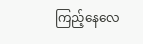ကြည့်နေလေ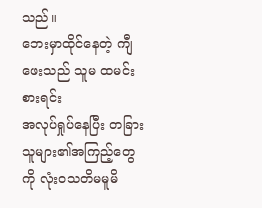သည်။
ဘေးမှာထိုင်နေတဲ့ ကျီဖေးသည် သူမ ထမင်းစားရင်း
အလုပ်ရှုပ်နေပြီး တခြားသူများ၏အကြည့်တွေကို လုံးဝသတိမမူမိ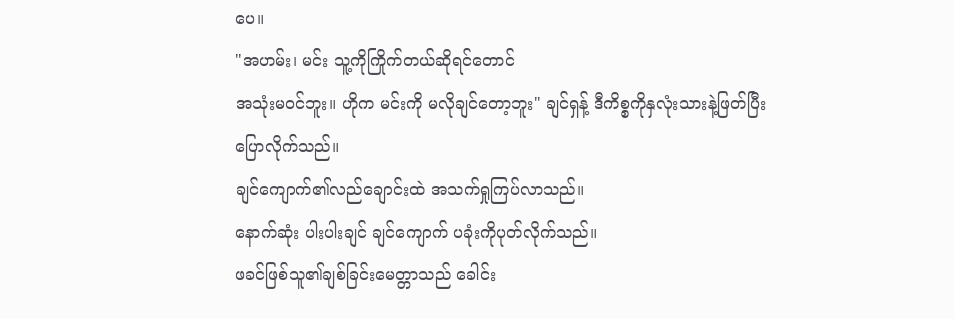ပေ။
"အဟမ်း၊ မင်း သူ့ကိုကြိုက်တယ်ဆိုရင်တောင်
အသုံးမဝင်ဘူး။ ဟိုက မင်းကို မလိုချင်တော့ဘူး" ချင်ရှန့် ဒီကိစ္စကိုနှလုံးသားနဲ့ဖြတ်ပြီး
ပြောလိုက်သည်။
ချင်ကျောက်၏လည်ချောင်းထဲ အသက်ရှုကြပ်လာသည်။
နောက်ဆုံး ပါးပါးချင် ချင်ကျောက် ပခုံးကိုပုတ်လိုက်သည်။
ဖခင်ဖြစ်သူ၏ချစ်ခြင်းမေတ္တာသည် ခေါင်း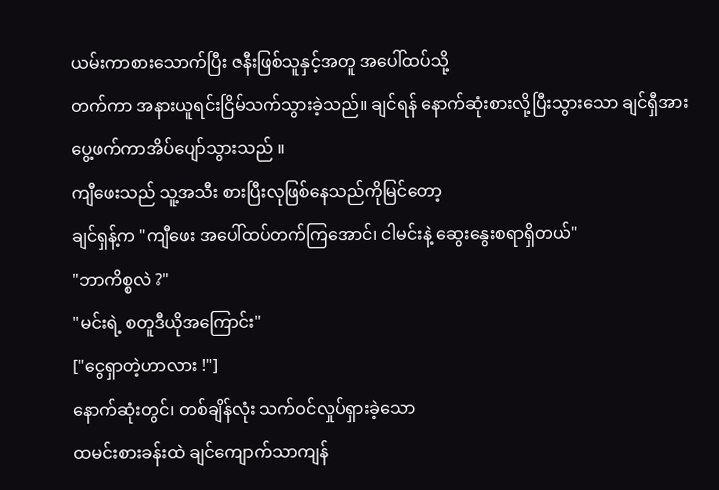ယမ်းကာစားသောက်ပြီး ဇနီးဖြစ်သူနှင့်အတူ အပေါ်ထပ်သို့
တက်ကာ အနားယူရင်းငြိမ်သက်သွားခဲ့သည်။ ချင်ရန် နောက်ဆုံးစားလို့ပြီးသွားသော ချင်ရှီအား
ပွေ့ဖက်ကာအိပ်ပျော်သွားသည် ။
ကျီဖေးသည် သူ့အသီး စားပြီးလုဖြစ်နေသည်ကိုမြင်တော့
ချင်ရှန့်က "ကျီဖေး အပေါ်ထပ်တက်ကြအောင်၊ ငါမင်းနဲ့ ဆွေးနွေးစရာရှိတယ်"
"ဘာကိစ္စလဲ ?"
"မင်းရဲ့ စတူဒီယိုအကြောင်း"
["ငွေရှာတဲ့ဟာလား !"]
နောက်ဆုံးတွင်၊ တစ်ချိန်လုံး သက်ဝင်လှုပ်ရှားခဲ့သော
ထမင်းစားခန်းထဲ ချင်ကျောက်သာကျန်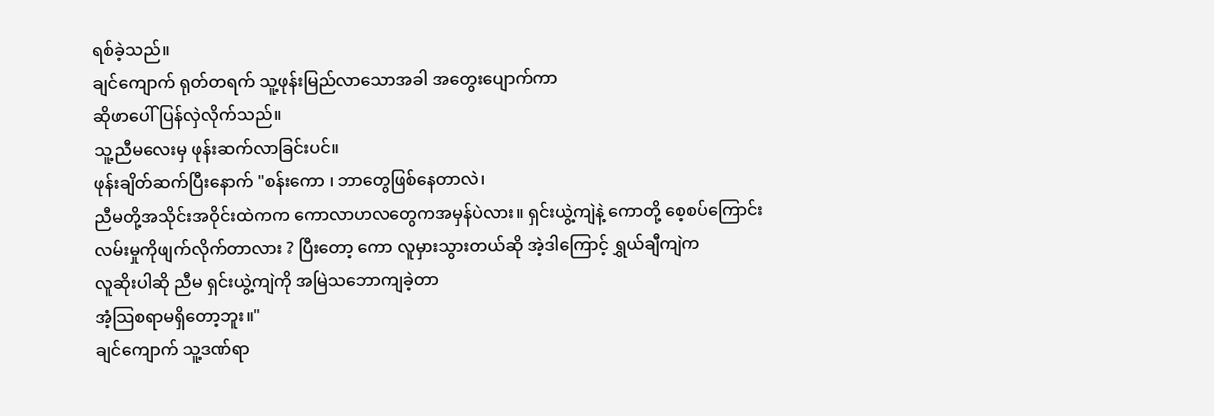ရစ်ခဲ့သည်။
ချင်ကျောက် ရုတ်တရက် သူ့ဖုန်းမြည်လာသောအခါ အတွေးပျောက်ကာ
ဆိုဖာပေါ်ပြန်လှဲလိုက်သည်။
သူ့ညီမလေးမှ ဖုန်းဆက်လာခြင်းပင်။
ဖုန်းချိတ်ဆက်ပြီးနောက် "စန်းကော ၊ ဘာတွေဖြစ်နေတာလဲ၊
ညီမတို့အသိုင်းအဝိုင်းထဲကက ကောလာဟလတွေကအမှန်ပဲလား။ ရှင်းယွဲ့ကျဲနဲ့ ကောတို့ စေ့စပ်ကြောင်း
လမ်းမှုကိုဖျက်လိုက်တာလား ? ပြီးတော့ ကော လူမှားသွားတယ်ဆို အဲ့ဒါကြောင့် ရွှယ်ချီကျဲက
လူဆိုးပါဆို ညီမ ရှင်းယွဲ့ကျဲကို အမြဲသဘောကျခဲ့တာ
အံ့သြစရာမရှိတော့ဘူး။"
ချင်ကျောက် သူ့ဒဏ်ရာ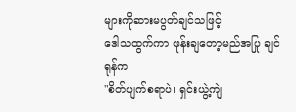များကိုဆားမပွတ်ချင်သဖြင့်
ဒေါသထွက်ကာ ဖုန်းချတော့မည်အပြု ချင်ရုန်က
"စိတ်ပျက်စရာပဲ၊ ရှင်းယွဲ့ကျဲ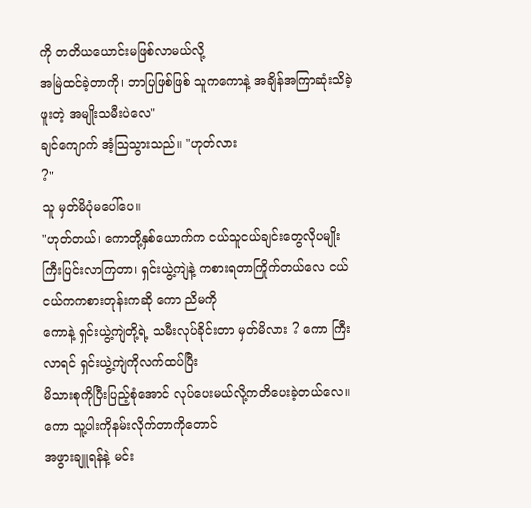ကို တတိယယောင်းမဖြစ်လာမယ်လို့
အမြဲထင်ခဲ့တာကို၊ ဘာပြဖြစ်ဖြစ် သူကကောနဲ့ အချိန်အကြာဆုံးသိခဲ့ဖူးတဲ့ အမျိုးသမီးပဲလေ"
ချင်ကျောက် အံ့သြသွားသည်။ "ဟုတ်လား
?"
သူ မှတ်မိပုံမပေါ်ပေ။
"ဟုတ်တယ်၊ ကောတို့နှစ်ယောက်က ငယ်သူငယ်ချင်းတွေလိုပမျိုး
ကြီးပြင်းလာကြတာ၊ ရှင်းယွဲ့ကျဲနဲ့ ကစားရတာကြိုက်တယ်လေ ငယ်ငယ်ကကစားတုန်းကဆို ကော ညိမကို
ကောနဲ့ ရှင်းယွဲ့ကျဲတို့ရဲ့ သမီးလုပ်ခိုင်းတာ မှတ်မိလား ? ကော ကြီးလာရင် ရှင်းယွဲ့ကျဲကိုလက်ထပ်ပြီး
မိသားစုကိုပြီးပြည့်စုံအောင် လုပ်ပေးမယ်လို့ကတိပေးခဲ့တယ်လေ။ ကော သူ့ပါးကိုနမ်းလိုက်တာကိုတောင်
အဖွားချူရန်နဲ့ မင်း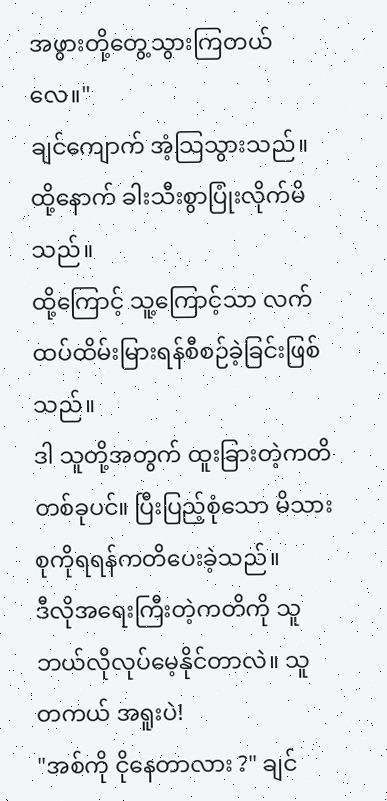အဖွားတို့တွေ့သွားကြတယ်လေ။"
ချင်ကျောက် အံ့သြသွားသည်။
ထို့နောက် ခါးသီးစွာပြုံးလိုက်မိသည်။
ထို့ကြောင့် သူ့ကြောင့်သာ လက်ထပ်ထိမ်းမြားရန်စီစဉ်ခဲ့ခြင်းဖြစ်သည်။
ဒါ သူတို့အတွက် ထူးခြားတဲ့ကတိတစ်ခုပင်။ ပြီးပြည့်စုံသော မိသားစုကိုရရန်ကတိပေးခဲ့သည်။
ဒီလိုအရေးကြီးတဲ့ကတိကို သူ ဘယ်လိုလုပ်မေ့နိုင်တာလဲ။ သူ တကယ် အရူးပဲ!
"အစ်ကို ငိုနေတာလား ?" ချင်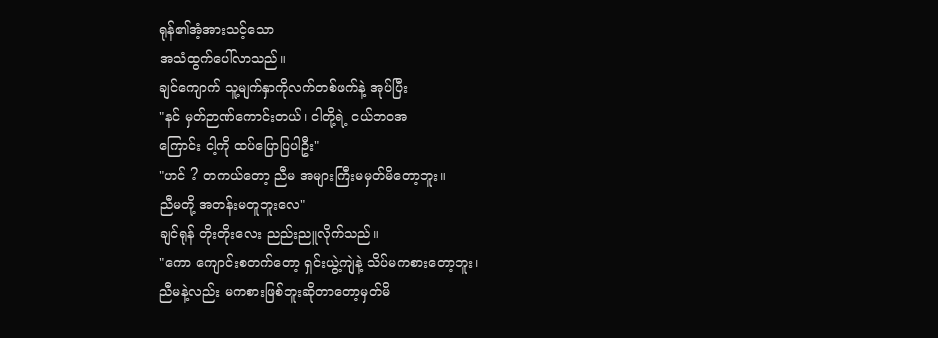ရုန်၏အံ့အားသင့်သော
အသံထွက်ပေါ်လာသည်။
ချင်ကျောက် သူ့မျက်နှာကိုလက်တစ်ဖက်နဲ့ အုပ်ပြီး
"နင် မှတ်ဉာဏ်ကောင်းတယ်၊ ငါတို့ရဲ့ ငယ်ဘဝအ
ကြောင်း ငါ့ကို ထပ်ပြောပြပါဦး"
"ဟင် ? တကယ်တော့ ညီမ အများကြီးမမှတ်မိတော့ဘူး။
ညီမတို့ အတန်းမတူဘူးလေ"
ချင်ရုန် တိုးတိုးလေး ညည်းညူလိုက်သည်။
"ကော ကျောင်းစတက်တော့ ရှင်းယွဲ့ကျဲနဲ့ သိပ်မကစားတော့ဘူး၊
ညီမနဲ့လည်း မကစားဖြစ်ဘူးဆိုတာတော့မှတ်မိ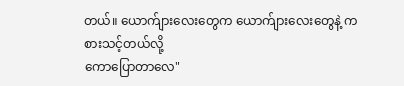တယ်။ ယောက်ျားလေးတွေက ယောက်ျားလေးတွေနဲ့ ကစားသင့်တယ်လို့
ကောပြောတာလေ"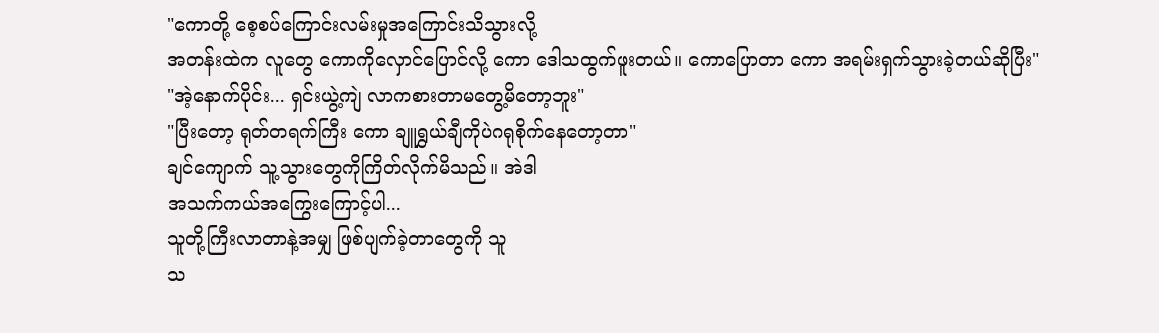"ကောတို့ စေ့စပ်ကြောင်းလမ်းမှုအကြောင်းသိသွားလို့
အတန်းထဲက လူတွေ ကောကိုလှောင်ပြောင်လို့ ကော ဒေါသထွက်ဖူးတယ်။ ကောပြောတာ ကော အရမ်းရှက်သွားခဲ့တယ်ဆိုပြီး"
"အဲ့နောက်ပိုင်း... ရှင်းယွဲ့ကျဲ လာကစားတာမတွေ့မိတော့ဘူး"
"ပြီးတော့ ရုတ်တရက်ကြီး ကော ချူရွှယ်ချီကိုပဲဂရုစိုက်နေတော့တာ"
ချင်ကျောက် သူ့သွားတွေကိုကြိတ်လိုက်မိသည်။ အဲဒါ
အသက်ကယ်အကြွေးကြောင့်ပါ...
သူတို့ကြီးလာတာနဲ့အမျှ ဖြစ်ပျက်ခဲ့တာတွေကို သူ
သ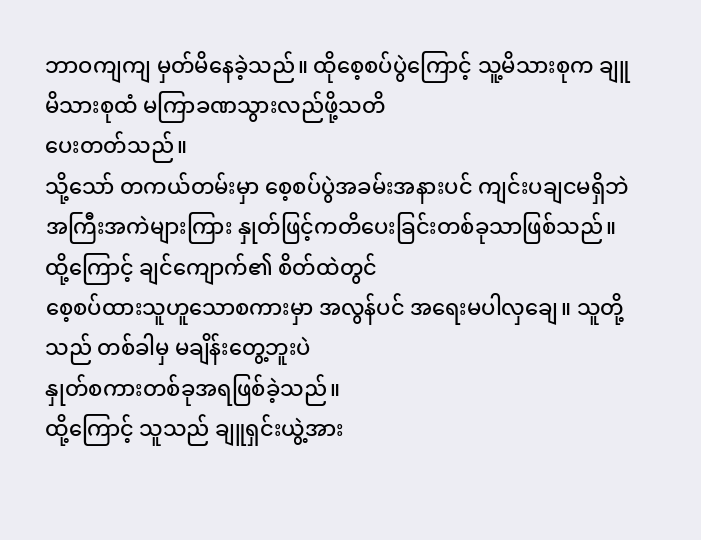ဘာဝကျကျ မှတ်မိနေခဲ့သည်။ ထိုစေ့စပ်ပွဲကြောင့် သူ့မိသားစုက ချူမိသားစုထံ မကြာခဏသွားလည်ဖို့သတိ
ပေးတတ်သည်။
သို့သော် တကယ်တမ်းမှာ စေ့စပ်ပွဲအခမ်းအနားပင် ကျင်းပချငမရှိဘဲ
အကြီးအကဲများကြား နှုတ်ဖြင့်ကတိပေးခြင်းတစ်ခုသာဖြစ်သည်။ ထို့ကြောင့် ချင်ကျောက်၏ စိတ်ထဲတွင်
စေ့စပ်ထားသူဟူသောစကားမှာ အလွန်ပင် အရေးမပါလှချေ။ သူတို့သည် တစ်ခါမှ မချိန်းတွေ့ဘူးပဲ
နှုတ်စကားတစ်ခုအရဖြစ်ခဲ့သည်။
ထို့ကြောင့် သူသည် ချူရှင်းယွဲ့အား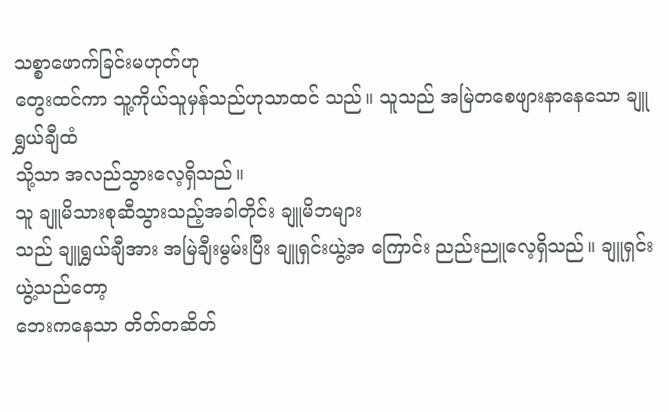သစ္စာဖောက်ခြင်းမဟုတ်ဟု
တွေးထင်ကာ သူ့ကိုယ်သူမှန်သည်ဟုသာထင် သည်။ သူသည် အမြဲတစေဖျားနာနေသော ချူရွှယ်ချီထံ
သို့သာ အလည်သွားလေ့ရှိသည်။
သူ ချူမိသားစုဆီသွားသည့်အခါတိုင်း ချူမိဘများ
သည် ချူရွှယ်ချီအား အမြဲချီးမွမ်းပြီး ချူရှင်းယွဲ့အ ကြောင်း ညည်းညူလေ့ရှိသည်။ ချူရှင်းယွဲ့သည်တော့
ဘေးကနေသာ တိတ်တဆိတ်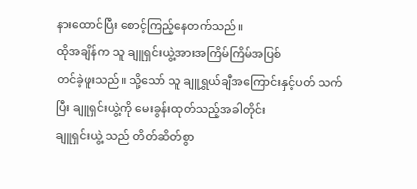နားထောင်ပြီး စောင့်ကြည့်နေတက်သည်။
ထိုအချိန်က သူ ချူရှင်းယွဲ့အားအကြိမ်ကြိမ်အပြစ်
တင်ခဲ့ဖူးသည်။ သို့သော် သူ ချူရွှယ်ချီအကြောင်းနှင့်ပတ် သက်ပြီး ချူရှင်းယွဲ့ကို မေးခွန်းထုတ်သည့်အခါတိုင်း
ချူရှင်းယွဲ့ သည် တိတ်ဆိတ်စွာ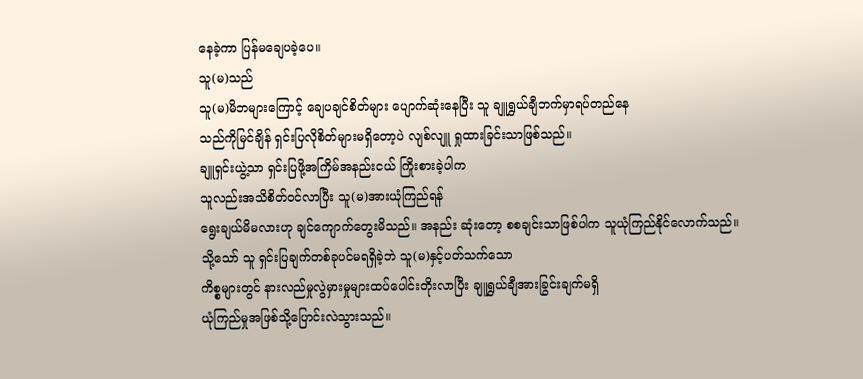နေခဲ့ကာ ပြန်မချေပခဲ့ပေ။
သူ(မ)သည်
သူ(မ)မိဘများကြောင့် ချေပချင်စိတ်များ ပျောက်ဆုံးနေပြီး သူ ချူရွှယ်ချီဘက်မှာရပ်တည်နေ
သည်ကိုမြင်ချိန် ရှင်းပြလိုစိတ်များမရှိတော့ပဲ လျစ်လျူ ရှုထားခြင်းသာဖြစ်သည်။
ချူရှင်းယွဲ့သာ ရှင်းပြဖို့အကြိမ်အနည်းငယ် ကြိုးစားခဲ့ပါက
သူလည်းအသိစိတ်ဝင်လာပြီး သူ(မ)အားယုံကြည်ရန်
ရွေးချယ်မိမလားဟု ချင်ကျောက်တွေးမိသည်။ အနည်း ဆုံးတော့ စစချင်းသာဖြစ်ပါက သူယုံကြည်နိုင်လောက်သည်။
သို့သော် သူ ရှင်းပြချက်တစ်ခုပင်မရရှိခဲ့ဘဲ သူ(မ)နှင့်ပတ်သက်သော
ကိစ္စများတွင် နားလည်မှုလွဲမှားမှုများထပ်ပေါင်းတိုးလာပြီး ချူရွှယ်ချီအားခြွင်းချက်မရှိ
ယုံကြည်မှုအဖြစ်သို့ပြောင်းလဲသွားသည်။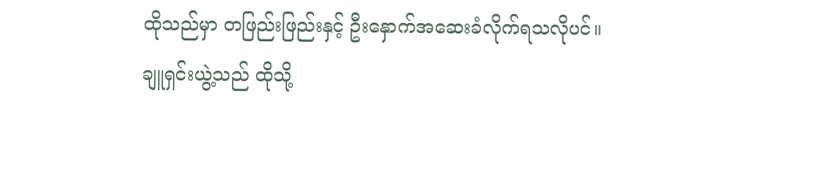ထိုသည်မှာ တဖြည်းဖြည်းနှင့် ဦးနှောက်အဆေးခံလိုက်ရသလိုပင်။
ချူရှင်းယွဲ့သည် ထိုသို့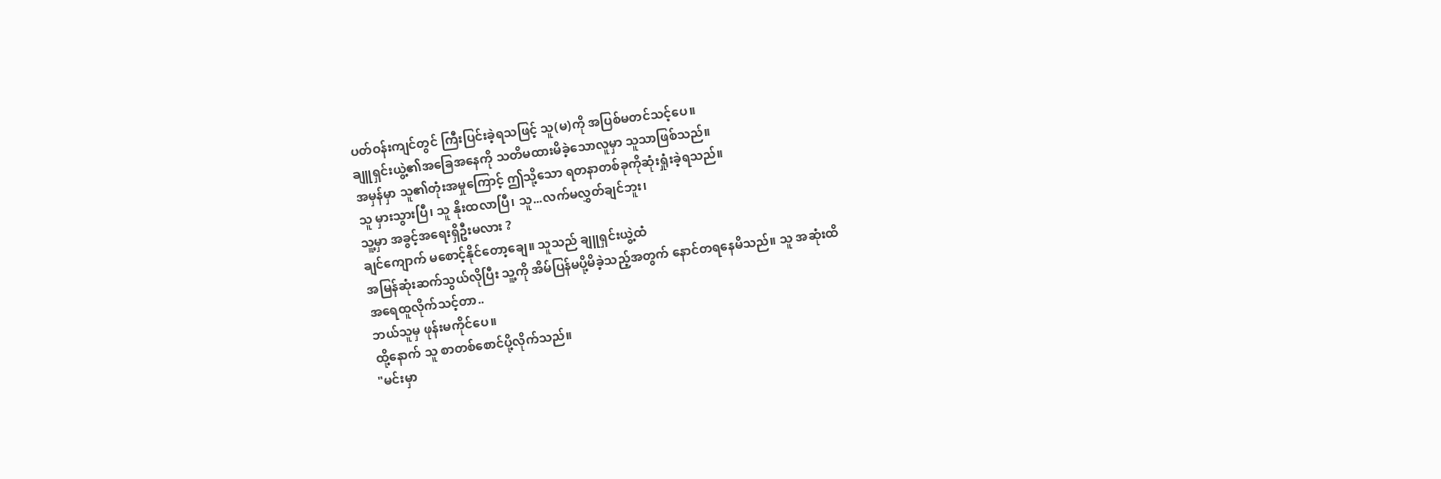ပတ်ဝန်းကျင်တွင် ကြီးပြင်းခဲ့ရသဖြင့် သူ(မ)ကို အပြစ်မတင်သင့်ပေ။
ချူရှင်းယွဲ့၏အခြေအနေကို သတိမထားမိခဲ့သောလူမှာ သူသာဖြစ်သည်။
အမှန်မှာ သူ၏တုံးအမှုကြောင့် ဤသို့သော ရတနာတစ်ခုကိုဆုံးရှုံးခဲ့ရသည်။
သူ မှားသွားပြီ၊ သူ နိုးထလာပြီ၊ သူ...လက်မလွှတ်ချင်ဘူး၊
သူ့မှာ အခွင့်အရေးရှိဦးမလား ?
ချင်ကျောက် မစောင့်နိုင်တော့ချေ။ သူသည် ချူရှင်းယွဲ့ထံ
အမြန်ဆုံးဆက်သွယ်လိုပြီး သူ့ကို အိမ်ပြန်မပို့မိခဲ့သည့်အတွက် နောင်တရနေမိသည်။ သူ အဆုံးထိ
အရေထူလိုက်သင့်တာ..
ဘယ်သူမှ ဖုန်းမကိုင်ပေ။
ထို့နောက် သူ စာတစ်စောင်ပို့လိုက်သည်။
"မင်းမှာ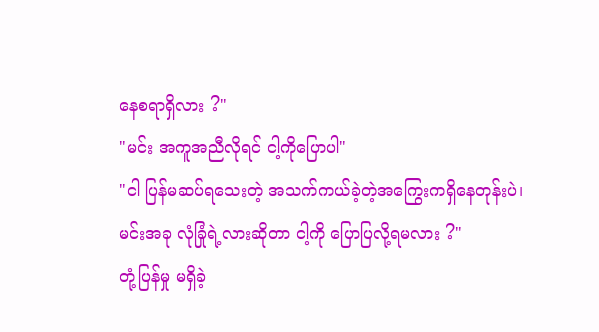နေစရာရှိလား ?"
"မင်း အကူအညီလိုရင် ငါ့ကိုပြောပါ"
"ငါ ပြန်မဆပ်ရသေးတဲ့ အသက်ကယ်ခဲ့တဲ့အကြွေးကရှိနေတုန်းပဲ၊
မင်းအခု လုံခြုံရဲ့လားဆိုတာ ငါ့ကို ပြောပြလို့ရမလား ?"
တုံ့ပြန်မှု မရှိခဲ့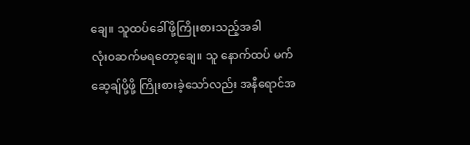ချေ။ သူထပ်ခေါ်ဖို့ကြိုးစားသည့်အခါ
လုံး၀ဆက်မရတော့ချေ။ သူ နောက်ထပ် မက်ဆေ့ချ်ပို့ဖို့ ကြိုးစားခဲ့သော်လည်း အနီရောင်အ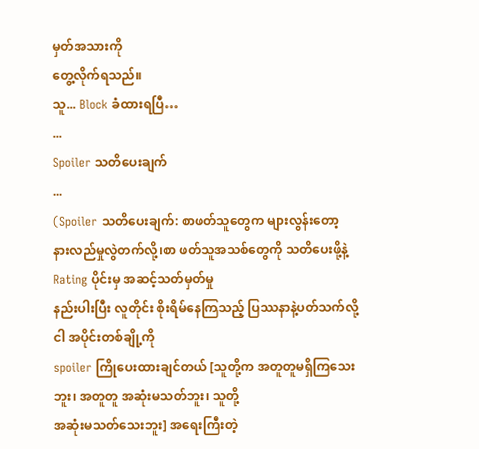မှတ်အသားကို
တွေ့လိုက်ရသည်။
သူ... Block ခံထားရပြီ…
...
Spoiler သတိပေးချက်
...
(Spoiler သတိပေးချက်: စာဖတ်သူတွေက များလွန်းတော့
နားလည်မှုလွဲတက်လို့၊စာ ဖတ်သူအသစ်တွေကို သတိပေးဖို့နဲ့ Rating ပိုင်းမှ အဆင့်သတ်မှတ်မှု
နည်းပါးပြီး လူတိုင်း စိုးရိမ်နေကြသည့် ပြဿနာနဲ့ပတ်သက်လို့ ငါ အပိုင်းတစ်ချို့ကို
spoiler ကြိုပေးထားချင်တယ် [သူတို့က အတူတူမရှိကြသေးဘူး၊ အတူတူ အဆုံးမသတ်ဘူး၊ သူတို့
အဆုံးမသတ်သေးဘူး] အရေးကြီးတဲ့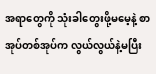အရာတွေကို သုံးခါတွေးဖို့မမေ့နဲ့ စာအုပ်တစ်အုပ်က လွယ်လွယ်နဲ့မပြီး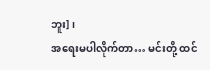ဘူး]၊
အရေးမပါလိုက်တာ… မင်းတို့ ထင်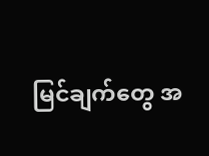မြင်ချက်တွေ အ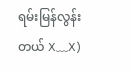ရမ်းမြန်လွန်းတယ် X﹏X)